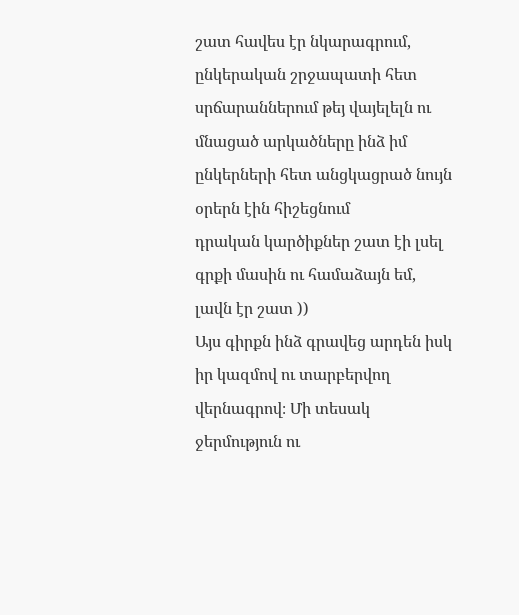շատ հավես էր նկարագրում, ընկերական շրջապատի հետ սրճարաններում թեյ վայելելն ու մնացած արկածները ինձ իմ ընկերների հետ անցկացրած նույն օրերն էին հիշեցնում
դրական կարծիքներ շատ էի լսել գրքի մասին ու համաձայն եմ, լավն էր շատ ))
Այս գիրքն ինձ գրավեց արդեն իսկ իր կազմով ու տարբերվող վերնագրով։ Մի տեսակ ջերմություն ու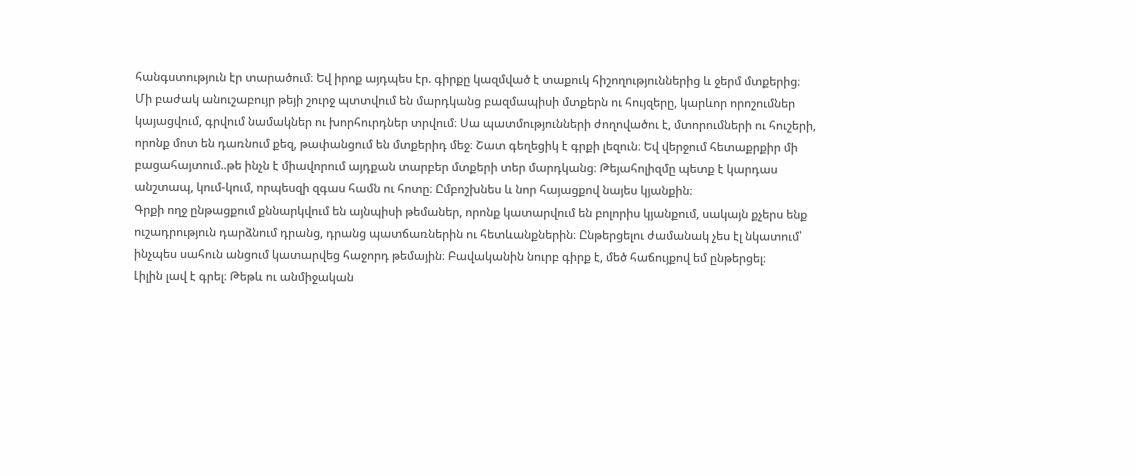հանգստություն էր տարածում։ Եվ իրոք այդպես էր. գիրքը կազմված է տաքուկ հիշողություններից և ջերմ մտքերից։
Մի բաժակ անուշաբույր թեյի շուրջ պտտվում են մարդկանց բազմապիսի մտքերն ու հույզերը, կարևոր որոշումներ կայացվում, գրվում նամակներ ու խորհուրդներ տրվում։ Սա պատմությունների ժողովածու է, մտորումների ու հուշերի, որոնք մոտ են դառնում քեզ, թափանցում են մտքերիդ մեջ։ Շատ գեղեցիկ է գրքի լեզուն։ Եվ վերջում հետաքրքիր մի բացահայտում..թե ինչն է միավորում այդքան տարբեր մտքերի տեր մարդկանց։ Թեյահոլիզմը պետք է կարդաս անշտապ, կում-կում, որպեսզի զգաս համն ու հոտը։ Ըմբոշխնես և նոր հայացքով նայես կյանքին։
Գրքի ողջ ընթացքում քննարկվում են այնպիսի թեմաներ, որոնք կատարվում են բոլորիս կյանքում, սակայն քչերս ենք ուշադրություն դարձնում դրանց, դրանց պատճառներին ու հետևանքներին։ Ընթերցելու ժամանակ չես էլ նկատում՝ ինչպես սահուն անցում կատարվեց հաջորդ թեմային։ Բավականին նուրբ գիրք է, մեծ հաճույքով եմ ընթերցել։
Լիլին լավ է գրել։ Թեթև ու անմիջական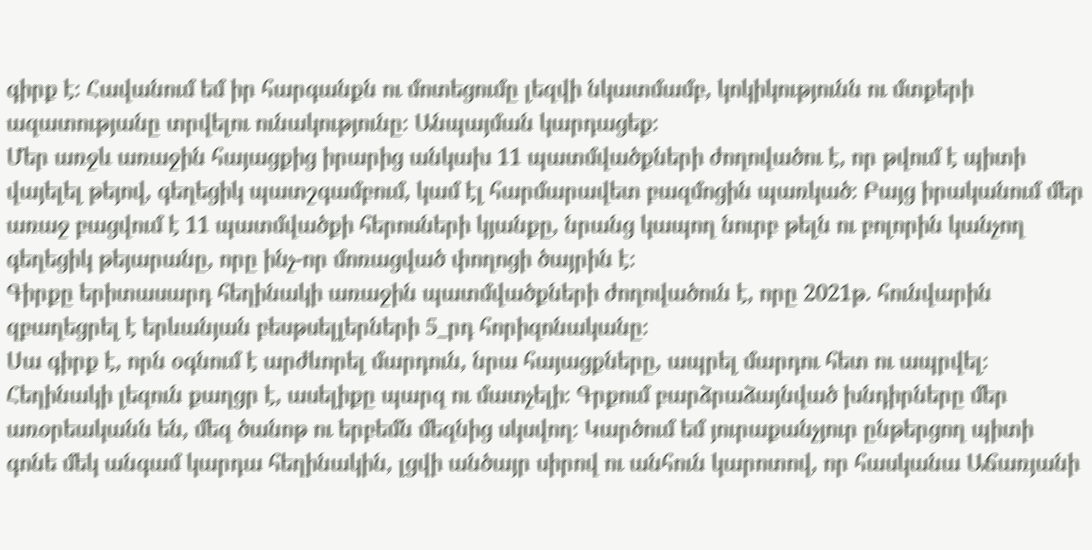գիրք է։ Հավանում եմ իր հարգանքն ու մոտեցումը լեզվի նկատմամբ, կոկիկությունն ու մտքերի ազատությանը տրվելու ունակությունը։ Անպայման կարդացեք։
Մեր առջև առաջին հայացքից իրարից անկախ 11 պատմվածքների ժողովածու է, որ թվում է պիտի վայելել թեյով, գեղեցիկ պատշգամբում, կամ էլ հարմարավետ բազմոցին պառկած։ Բայց իրականում մեր առաջ բացվում է 11 պատմվածքի հերոսների կյանքը, նրանց կապող նուրբ թելն ու բոլորին կանչող գեղեցիկ թեյարանը, որը ինչ-որ մոռացված փողոցի ծայրին է։
Գիրքը երիտասարդ հեղինակի առաջին պատմվածքների ժողովածուն է, որը 2021թ. հունվարին զբաղեցրել է երևանյան բեսթսելլերների 5_րդ հորիզոնականը։
Սա գիրք է, որն օգնում է արժևորել մարդուն, նրա հայացքները, ապրել մարդու հետ ու ապրվել։ Հեղինակի լեզուն քաղցր է, ասելիքը պարզ ու մատչելի։ Գրքում բարձրաձայնված խնդիրները մեր առօրեականն են, մեզ ծանոթ ու երբեմն մեզնից սկսվող։ Կարծում եմ յուրաքանչյուր ընթերցող պիտի գոնե մեկ անգամ կարդա հեղինակին, լցվի անծայր սիրով ու անհուն կարոտով, որ հասկանա Աճառյանի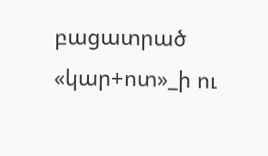բացատրած «կար+ոտ»_ի ու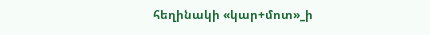հեղինակի «կար+մոտ»_ի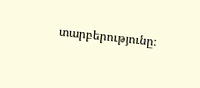տարբերությունը։